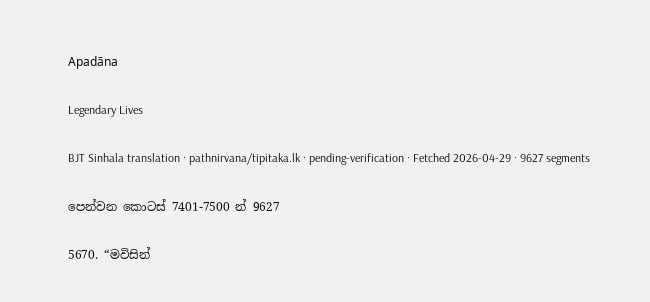Apadāna

Legendary Lives

BJT Sinhala translation · pathnirvana/tipitaka.lk · pending-verification · Fetched 2026-04-29 · 9627 segments

පෙන්වන කොටස් 7401-7500 න් 9627

5670. “මවිසින්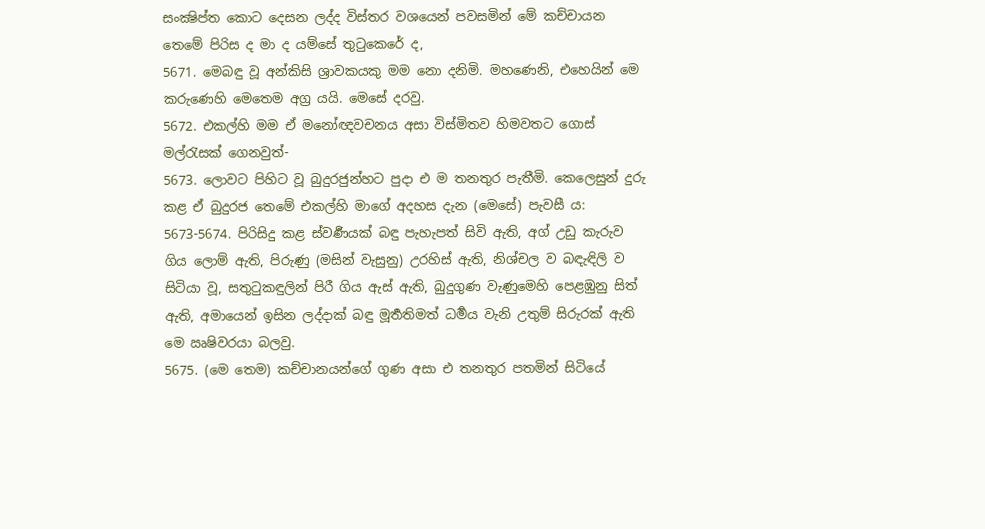සංක්‍ෂිප්ත කොට දෙසන ලද්ද විස්තර වශයෙන් පවසමින් මේ කච්චායන තෙමේ පිරිස ද මා ද යම්සේ තුටුකෙරේ ද,
5671. මෙබඳු වූ අන්කිසි ශ්‍රාවකයකු මම නො දනිමි. මහණෙනි, එහෙයින් මෙ කරුණෙහි මෙතෙම අග්‍ර යයි. මෙසේ දරවු.
5672. එකල්හි මම ඒ මනෝඥවචනය අසා විස්මිතව හිමවතට ගොස් මල්රැසක් ගෙනවුත්-
5673. ලොවට පිහිට වූ බුදුරජුන්හට පුදා එ ම තනතුර පැතීමි. කෙලෙසුන් දුරු කළ ඒ බුදුරජ තෙමේ එකල්හි මාගේ අදහස දැන (මෙසේ) පැවසී ය:
5673-5674. පිරිසිදු කළ ස්වර්‍ණයක් බඳු පැහැපත් සිවි ඇති, අග් උඩු කැරුව ගිය ලොම් ඇති, පිරුණු (මසින් වැසුනු) උරහිස් ඇති, නිශ්චල ව බඳැඳිලි ව සිටියා වූ, සතුටුකඳුලින් පිරී ගිය ඇස් ඇති, බුදුගුණ වැණුමෙහි පෙළඹුනු සිත් ඇති, අමායෙන් ඉසින ලද්දාක් බඳු මූර්‍තතිමත් ධර්‍මය වැනි උතුම් සිරුරක් ඇති මෙ ඍෂිවරයා බලවු.
5675. (මෙ තෙම) කච්චානයන්ගේ ගුණ අසා එ තනතුර පතමින් සිටියේ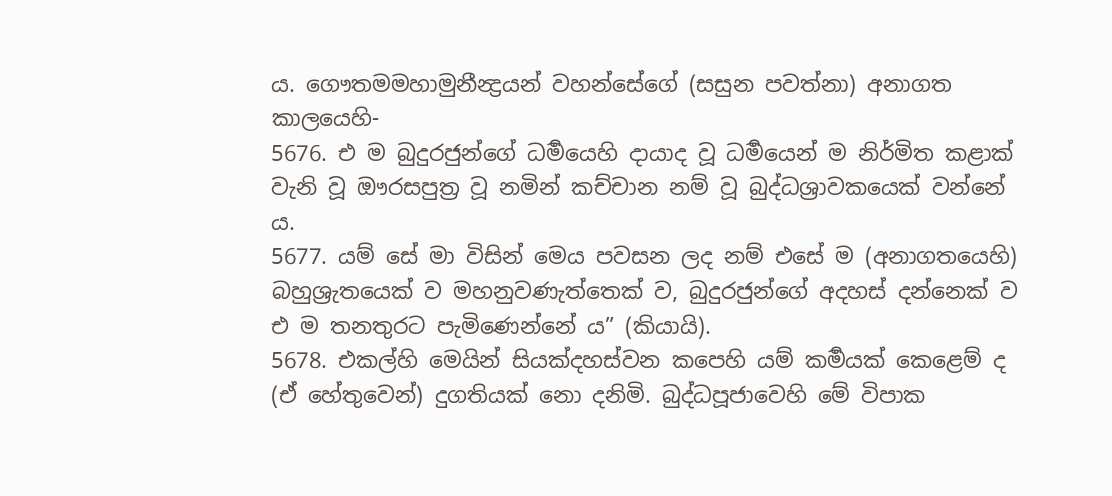ය. ගෞතමමහාමුනීන්‍ද්‍රයන් වහන්සේගේ (සසුන පවත්නා) අනාගත කාලයෙහි-
5676. එ ම බුදුරජුන්ගේ ධර්‍මයෙහි දායාද වූ ධර්‍මයෙන් ම නිර්මිත කළාක් වැනි වූ ඖරසපුත්‍ර වූ නමින් කච්චාන නම් වූ බුද්ධශ්‍රාවකයෙක් වන්නේ ය.
5677. යම් සේ මා විසින් මෙය පවසන ලද නම් එසේ ම (අනාගතයෙහි) බහුශ්‍රැතයෙක් ව මහනුවණැත්තෙක් ව, බුදුරජුන්ගේ අදහස් දන්නෙක් ව එ ම තනතුරට පැමිණෙන්නේ ය” (කියායි).
5678. එකල්හි මෙයින් සියක්දහස්වන කපෙහි යම් කර්‍මයක් කෙළෙම් ද (ඒ හේතුවෙන්) දුගතියක් නො දනිමි. බුද්ධපූජාවෙහි මේ විපාක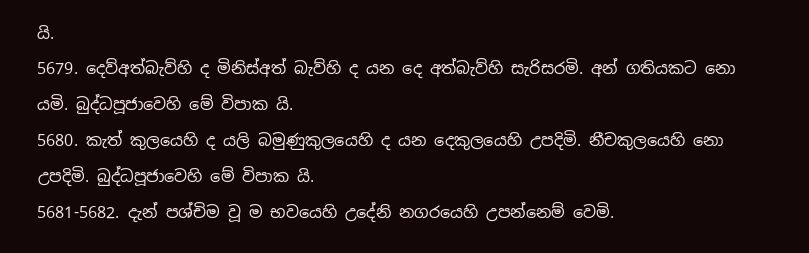යි.
5679. දෙව්අත්බැව්හි ද මිනිස්අත් බැව්හි ද යන දෙ අත්බැව්හි සැරිසරමි. අන් ගතියකට නො යමි. බුද්ධපූජාවෙහි මේ විපාක යි.
5680. කැත් කුලයෙහි ද යලි බමුණුකුලයෙහි ද යන දෙකුලයෙහි උපදිමි. නීචකුලයෙහි නො උපදිමි. බුද්ධපූජාවෙහි මේ විපාක යි.
5681-5682. දැන් පශ්චිම වූ ම භවයෙහි උදේනි නගරයෙහි උපන්නෙම් වෙමි.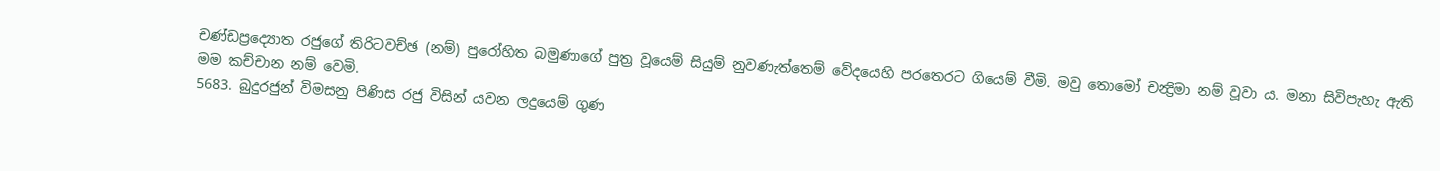චණ්ඩප්‍රද්‍යොත රජුගේ තිරිටවච්ඡ (නම්) පුරෝහිත බමුණාගේ පුත්‍ර වූයෙම් සියුම් නුවණැත්තෙම් වේදයෙහි පරතෙරට ගියෙම් වීමි. මවු තොමෝ චන්‍ද්‍රිමා නම් වූවා ය. මනා සිවිපැහැ ඇති මම කච්චාන නම් වෙමි.
5683. බුදුරජුන් විමසනු පිණිස රජු විසින් යවන ලදුයෙම් ගුණ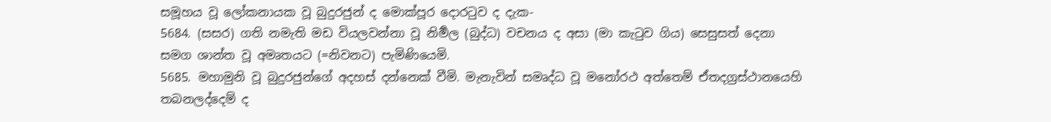සමූහය වූ ලෝකනායක වූ බුදුරජුන් ද මොක්පූර දොරටුව ද දැක-
5684. (සසර) ගති නමැති මඩ වියලවන්නා වූ නිර්‍මල (බුද්ධ) වචනය ද අසා (මා කැටුව ගිය) සෙසුසත් දෙනා සමග ශාන්ත වූ අමෘතයට (=නිවනට) පැමිණියෙමි.
5685. මහාමුනි වූ බුදුරජුන්ගේ අදහස් දන්නෙක් වීමි. මැනැවින් සමෘද්ධ වූ මනෝරථ අත්තෙම් ඒතදග්‍රස්ථානයෙහි තබනලද්දෙම් ද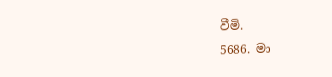වීමි.
5686. මා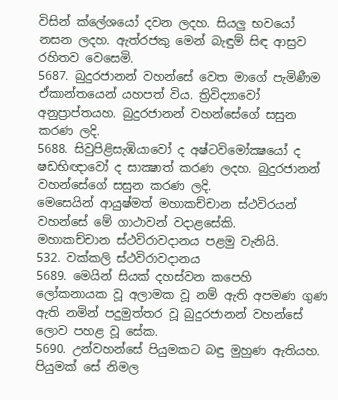විසින් ක්ලේශයෝ දවන ලදහ. සියලු භවයෝ නසන ලදහ. ඇත්රජකු මෙන් බැඳුම් සිඳ ආස්‍රව රහිතව වෙසෙමි.
5687. බුදුරජානන් වහන්සේ වෙත මාගේ පැමිණීම ඒකාන්තයෙන් යහපත් විය. ත්‍රිවිද්‍යාවෝ අනුප්‍රාප්තයහ. බුදුරජානන් වහන්සේගේ සසුන කරණ ලදි.
5688. සිවුපිළිසැඹියාවෝ ද අෂ්ටවිමෝක්‍ෂයෝ ද ෂඩභිඥාවෝ ද සාක්‍ෂාත් කරණ ලදහ. බුදුරජානන් වහන්සේගේ සසුන කරණ ලදි.
මෙසෙයින් ආයුෂ්මත් මහාකච්චාන ස්ථවිරයන් වහන්සේ මේ ගාථාවන් වදාළසේකි.
මහාකච්චාන ස්ථවිරාවදානය පළමු වැනියි.
532. වක්කලි ස්ථවිරාවදානය
5689. මෙයින් සියක් දහස්වන කපෙහි ලෝකනායක වූ අලාමක වූ නම් ඇති අපමණ ගුණ ඇති නමින් පදුමුත්තර වූ බුදුරජානන් වහන්සේ ලොව පහළ වූ සේක.
5690. උන්වහන්සේ පියුමකට බඳු මුහුණ ඇතියහ. පියුමක් සේ නිමල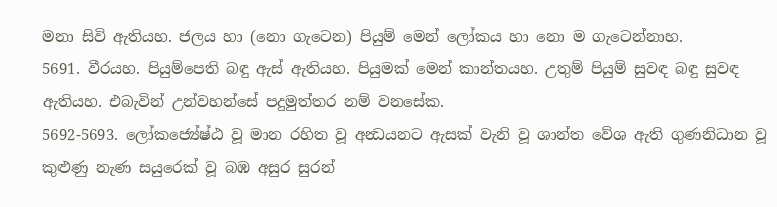මනා සිවි ඇතියහ. ජලය හා (නො ගැටෙන) පියුම් මෙන් ලෝකය හා නො ම ගැටෙන්නාහ.
5691. වීරයහ. පියුම්පෙති බඳු ඇස් ඇතියහ. පියුමක් මෙන් කාන්තයහ. උතුම් පියුම් සුවඳ බඳු සුවඳ ඇතියහ. එබැවින් උන්වහන්සේ පදුමුත්තර නම් වනසේක.
5692-5693. ලෝකජ්‍යේෂ්ඨ වූ මාන රහිත වූ අන්‍ධයනට ඇසක් වැනි වූ ශාන්ත වේශ ඇති ගුණනිධාන වූ කුළුණු නැණ සයුරෙක් වූ බඹ අසුර සුරන්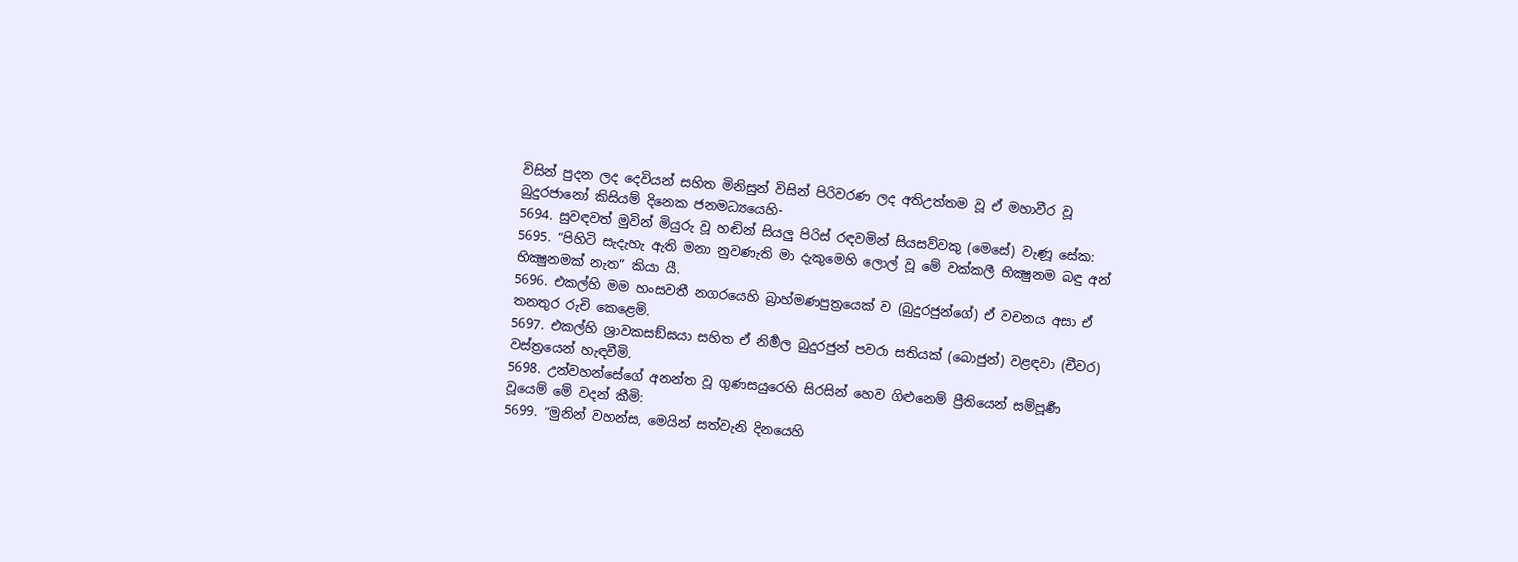විසින් පුදන ලද දෙවියන් සහිත මිනිසුන් විසින් පිරිවරණ ලද අතිඋත්තම වූ ඒ මහාවීර වූ බුදුරජානෝ කිසියම් දිනෙක ජනමධ්‍යයෙහි-
5694. සුවඳවත් මුවින් මියුරු වූ හඬින් සියලු පිරිස් රඳවමින් සියසව්වකු (මෙසේ) වැණූ සේක:
5695. “පිහිටි සැදැහැ ඇති මනා නුවණැති මා දැකුමෙහි ලොල් වූ මේ වක්කලී භික්‍ෂුනම බඳු අන් භික්‍ෂුනමක් නැත” කියා යී.
5696. එකල්හි මම හංසවතී නගරයෙහි බ්‍රාහ්මණපුත්‍රයෙක් ව (බුදුරජුන්ගේ) ඒ වචනය අසා ඒ තනතුර රුචි කෙළෙමි.
5697. එකල්හි ශ්‍රාවකසඞ්ඝයා සහිත ඒ නිර්‍මල බුදුරජුන් පවරා සතියක් (බොජුන්) වළඳවා (චීවර) වස්ත්‍රයෙන් හැඳවීමි.
5698. උන්වහන්සේගේ අනන්ත වූ ගුණසයුරෙහි සිරසින් හෙව ගිළුනෙම් ප්‍රීතියෙන් සම්පූර්‍ණ වූයෙම් මේ වදන් කීමි:
5699. “මුනින් වහන්ස, මෙයින් සත්වැනි දිනයෙහි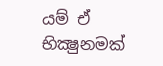යම් ඒ භික්‍ෂුනමක්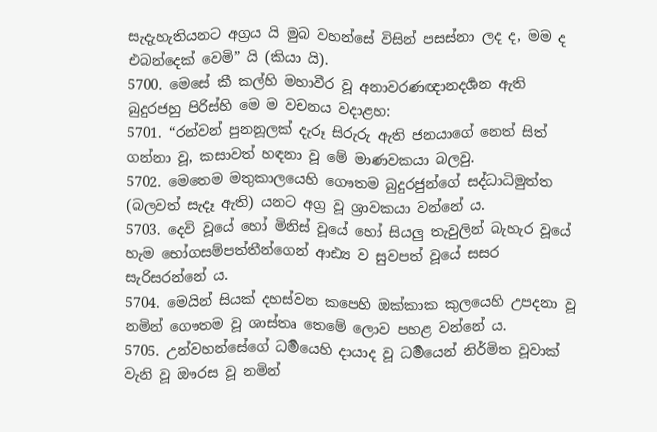සැදැහැතියනට අග්‍රය යි මුබ වහන්සේ විසින් පසස්නා ලද ද, මම ද එබන්දෙක් වෙමි” යි (කියා යි).
5700. මෙසේ කී කල්හි මහාවීර වූ අනාවරණඥානදර්‍ශන ඇති බුදුරජහු පිරිස්හි මෙ ම වචනය වදාළහ:
5701. “රන්වන් පුනනූලක් දැරූ සිරුරු ඇති ජනයාගේ නෙත් සිත් ගන්නා වූ, කසාවත් හඳනා වූ මේ මාණවකයා බලවු.
5702. මෙතෙම මතුකාලයෙහි ගෞතම බුදුරජුන්ගේ සද්ධාධිමුත්ත (බලවත් සැදෑ ඇති) යනට අග්‍ර වූ ශ්‍රාවකයා වන්නේ ය.
5703. දෙවි වූයේ හෝ මිනිස් වූයේ හෝ සියලු තැවුලින් බැහැර වූයේ හැම භෝගසම්පත්තීන්ගෙන් ආඪ්‍ය ව සුවපත් වූයේ සසර සැරිසරන්නේ ය.
5704. මෙයින් සියක් දහස්වන කපෙහි ඔක්කාක කුලයෙහි උපදනා වූ නමින් ගෞතම වූ ශාස්තෘ තෙමේ ලොව පහළ වන්නේ ය.
5705. උන්වහන්සේගේ ධර්‍මයෙහි දායාද වූ ධර්‍මයෙන් නිර්මිත වූවාක් වැනි වූ ඖරස වූ නමින්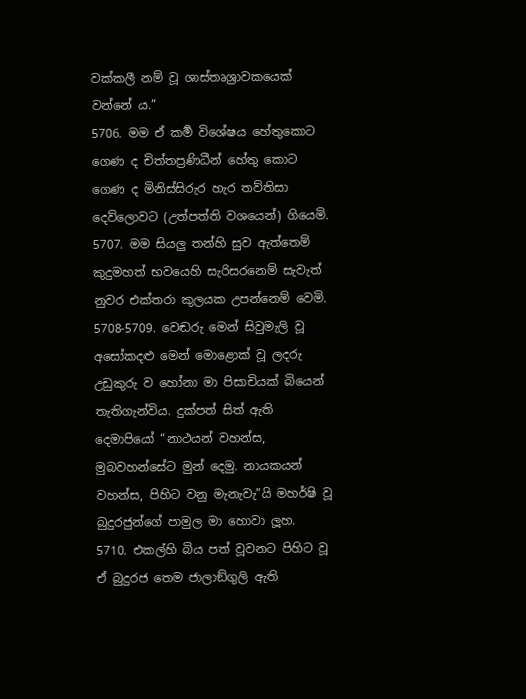වක්කලී නම් වූ ශාස්තෘශ්‍රාවකයෙක් වන්නේ ය.”
5706. මම ඒ කර්‍ම විශේෂය හේතුකොට ගෙණ ද චිත්තප්‍රණිධීන් හේතු කොට ගෙණ ද මිනිස්සිරුර හැර තව්තිසා දෙව්ලොවට (උත්පත්ති වශයෙන්) ගියෙමි.
5707. මම සියලු තන්හි සුව ඇත්තෙම් කුදුමහත් භවයෙහි සැරිසරනෙම් සැවැත් නුවර එක්තරා කුලයක උපන්නෙම් වෙමි.
5708-5709. වෙඬරු මෙන් සිවුමැලි වූ අසෝකදළු මෙන් මොළොක් වූ ලදරු උඩුකුරු ව හෝනා මා පිසාචියක් බියෙන් තැතිගැන්විය. දුක්පත් සිත් ඇති දෙමාපියෝ “නාථයන් වහන්ස, මුබවහන්සේට මුන් දෙමු. නායකයන් වහන්ස, පිහිට වනු මැනැවැ”යි මහර්ෂි වූ බුදුරජුන්ගේ පාමුල මා හොවා ලූහ.
5710. එකල්හි බිය පත් වූවනට පිහිට වූ ඒ බුදුරජ තෙම ජාලාඞ්ගුලි ඇති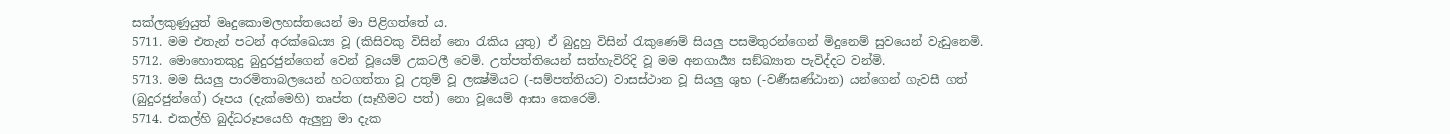සක්ලකුණුයුත් මෘදුකොමලහස්තයෙන් මා පිළිගත්තේ ය.
5711. මම එතැන් පටන් අරක්ඛෙය්‍ය වූ (කිසිවකු විසින් නො රැකිය යුතු) ඒ බුදුහු විසින් රැකුණෙම් සියලු පසමිතුරන්ගෙන් මිදුනෙම් සුවයෙන් වැඩුනෙමි.
5712. මොහොතකුදු බුදුරජුන්ගෙන් වෙන් වූයෙම් උකටලී වෙමි. උත්පත්තියෙන් සත්හැවිරිදි වූ මම අනගාර්‍ය්‍ය සඞ්ඛ්‍යාත පැවිද්දට වන්මි.
5713. මම සියලු පාරමිතාබලයෙන් හටගත්තා වූ උතුම් වූ ලක්‍ෂ්මියට (-සම්පත්තියට) වාසස්ථාන වූ සියලු ශුභ (-වර්‍ණඝණ්ඨාන) යන්ගෙන් ගැවසී ගත් (බුදුරජුන්ගේ) රූපය (දැක්මෙහි) තෘප්ත (සෑහීමට පත්) නො වූයෙම් ආසා කෙරෙමි.
5714. එකල්හි බුද්ධරූපයෙහි ඇලුනු මා දැක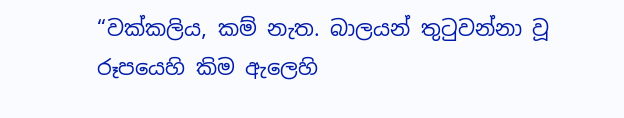“වක්කලිය, කම් නැත. බාලයන් තුටුවන්නා වූ රූපයෙහි කිම ඇලෙහි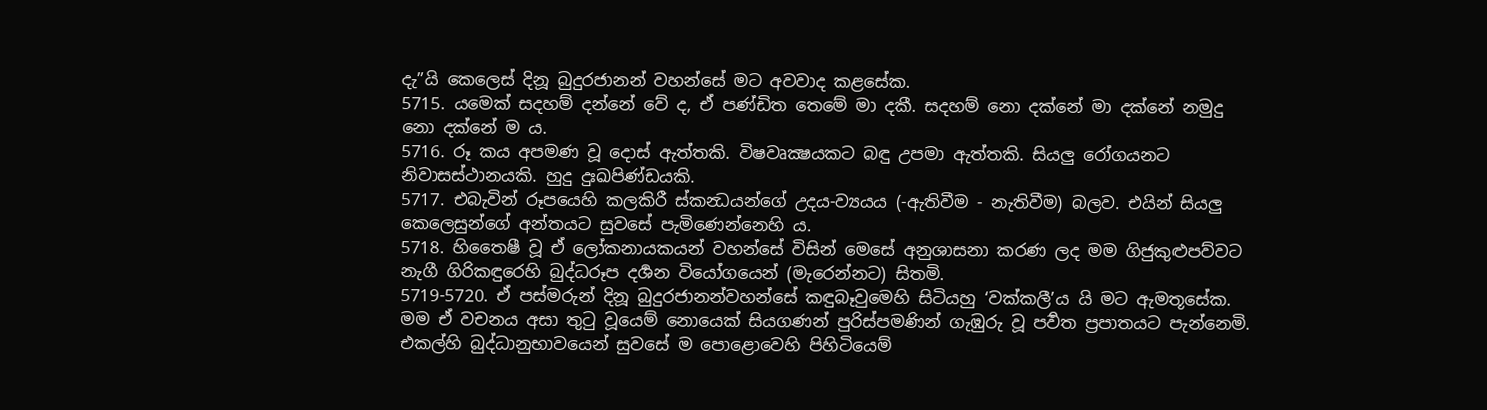දැ”යි කෙලෙස් දිනූ බුදුරජානන් වහන්සේ මට අවවාද කළසේක.
5715. යමෙක් සදහම් දන්නේ වේ ද, ඒ පණ්ඩිත තෙමේ මා දකී. සදහම් නො දක්නේ මා දක්නේ නමුදු නො දක්නේ ම ය.
5716. රූ කය අපමණ වූ දොස් ඇත්තකි. විෂවෘක්‍ෂයකට බඳු උපමා ඇත්තකි. සියලු රෝගයනට නිවාසස්ථානයකි. හුදු දුඃඛපිණ්ඩයකි.
5717. එබැවින් රූපයෙහි කලකිරී ස්කන්‍ධයන්ගේ උදය-ව්‍යයය (-ඇතිවීම - නැතිවීම) බලව. එයින් සියලු කෙලෙසුන්ගේ අන්තයට සුවසේ පැමිණෙන්නෙහි ය.
5718. හිතෛෂී වූ ඒ ලෝකනායකයන් වහන්සේ විසින් මෙසේ අනුශාසනා කරණ ලද මම ගිජුකුළුපව්වට නැගී ගිරිකඳුරෙහි බුද්ධරූප දර්‍ශන වියෝගයෙන් (මැරෙන්නට) සිතමි.
5719-5720. ඒ පස්මරුන් දිනූ බුදුරජානන්වහන්සේ කඳුබෑවුමෙහි සිටියහු ‘වක්කලී’ය යි මට ඇමතූසේක. මම ඒ වචනය අසා තුටු වූයෙම් නොයෙක් සියගණන් පුරිස්පමණින් ගැඹුරු වූ පර්‍වත ප්‍රපාතයට පැන්නෙමි. එකල්හි බුද්ධානුභාවයෙන් සුවසේ ම පොළොවෙහි පිහිටියෙම්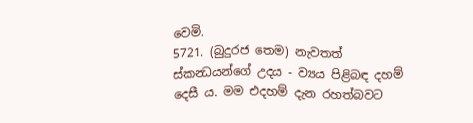වෙමි.
5721. (බුදුරජ තෙම) නැවතත් ස්කන්‍ධයන්ගේ උදය - ව්‍යය පිළිබඳ දහම් දෙසී ය. මම එදහම් දැන රහත්බවට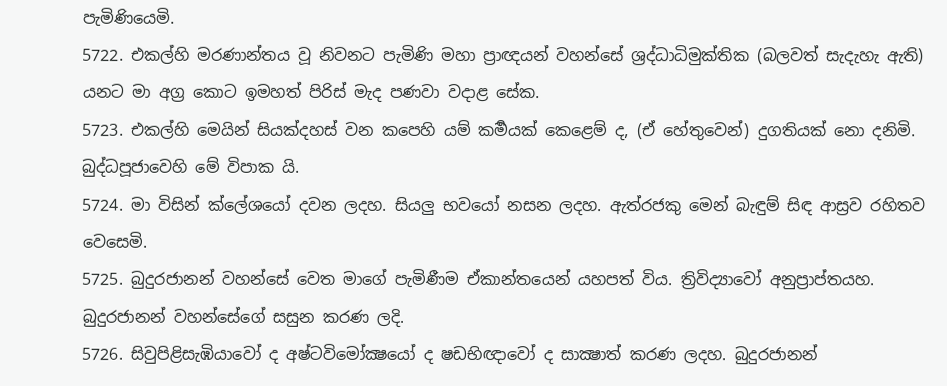පැමිණියෙමි.
5722. එකල්හි මරණාන්තය වූ නිවනට පැමිණි මහා ප්‍රාඥයන් වහන්සේ ශ්‍රද්ධාධිමුක්තික (බලවත් සැදැහැ ඇති) යනට මා අග්‍ර කොට ඉමහත් පිරිස් මැද පණවා වදාළ සේක.
5723. එකල්හි මෙයින් සියක්දහස් වන කපෙහි යම් කර්‍මයක් කෙළෙම් ද, (ඒ හේතුවෙන්) දුගතියක් නො දනිමි. බුද්ධපූජාවෙහි මේ විපාක යි.
5724. මා විසින් ක්ලේශයෝ දවන ලදහ. සියලු භවයෝ නසන ලදහ. ඇත්රජකු මෙන් බැඳුම් සිඳ ආස්‍රව රහිතව වෙසෙමි.
5725. බුදුරජානන් වහන්සේ වෙත මාගේ පැමිණීම ඒකාන්තයෙන් යහපත් විය. ත්‍රිවිද්‍යාවෝ අනුප්‍රාප්තයහ. බුදුරජානන් වහන්සේගේ සසුන කරණ ලදි.
5726. සිවුපිළිසැඹියාවෝ ද අෂ්ටවිමෝක්‍ෂයෝ ද ෂඩභිඥාවෝ ද සාක්‍ෂාත් කරණ ලදහ. බුදුරජානන්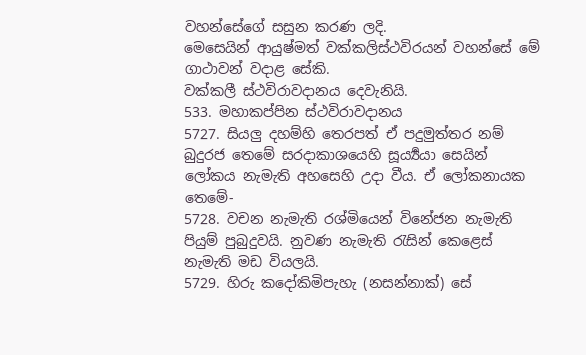වහන්සේගේ සසුන කරණ ලදි.
මෙසෙයින් ආයුෂ්මත් වක්කලිස්ථවිරයන් වහන්සේ මේ ගාථාවන් වදාළ සේකි.
වක්කලී ස්ථවිරාවදානය දෙවැනියි.
533. මහාකප්පින ස්ථවිරාවදානය
5727. සියලු දහම්හි තෙරපත් ඒ පදුමුත්තර නම් බුදුරජ තෙමේ සරදාකාශයෙහි සූර්‍ය්‍යයා සෙයින් ලෝකය නැමැති අහසෙහි උදා වීය. ඒ ලෝකනායක තෙමේ-
5728. වචන නැමැති රශ්මියෙන් විනේජන නැමැති පියුම් පුබුදුවයි. නුවණ නැමැති රැසින් කෙළෙස් නැමැති මඩ වියලයි.
5729. හිරු කදෝකිමිපැහැ (නසන්නාක්) සේ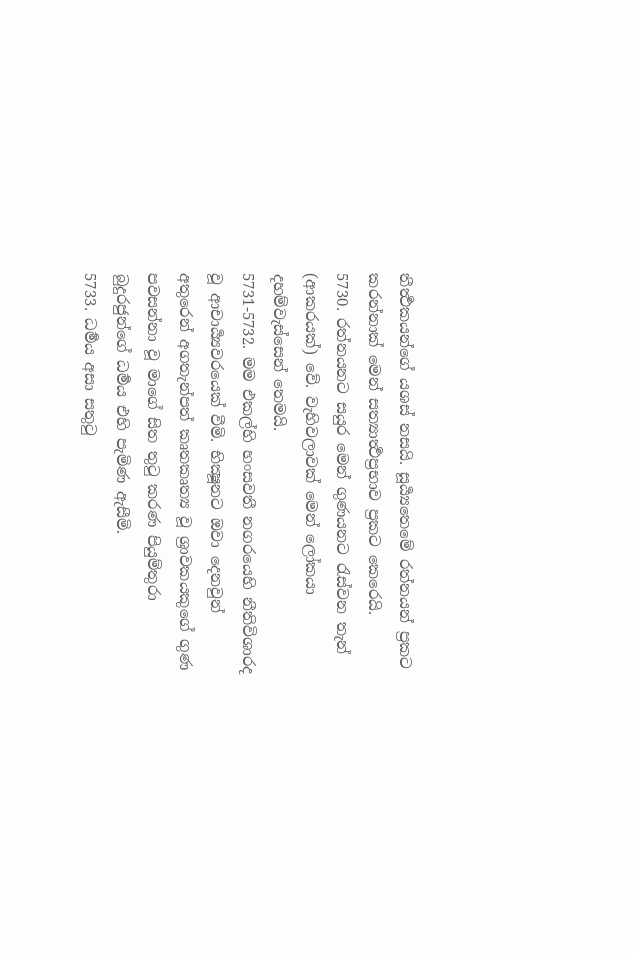තීර්‍ත්‍ථකයන්ගේ යශස් නසයි. සූර්‍ය්‍යතෙමේ රත්නයන් ප්‍රකට කරන්නාක් මෙන් සත්‍යාර්‍ත්‍ථප්‍රභාව ප්‍රකට කෙරෙයි.
5730. රත්නයනට සයුර මෙන් ගුණයනට රැස්වන තැන් (ආකරයක්) වේ. වැහිවලාවක් මෙන් ලෝකයා දහම්වැස්සෙන් තෙමයි.
5731-5732. මම එකල්හි හංසවතී නගරයෙහි නීතිවිශාරද වූ ආචාර්‍ය්‍යවරයෙක් වීමි. භික්‍ෂූනට ඔවා දෙනවුන් අතුරෙන් අගතැන්පත් කෘතකෘත්‍ය වූ ශ්‍රාවකයකුගේ ගුණ පවසන්නා වූ මාගේ සිත තුටු කරණ පියුම්තුරා බුදුරජුන්ගේ ධර්‍මය එහි පැමිණ ඇසීමි.
5733. ධර්‍මය අසා සතුටු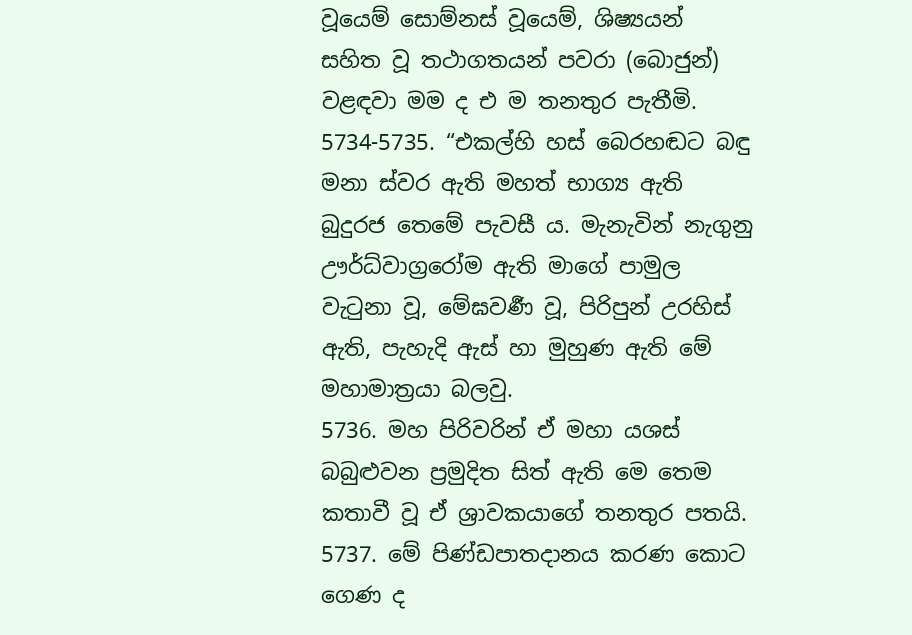වූයෙම් සොම්නස් වූයෙම්, ශිෂ්‍යයන් සහිත වූ තථාගතයන් පවරා (බොජුන්) වළඳවා මම ද එ ම තනතුර පැතීමි.
5734-5735. “එකල්හි හස් බෙරහඬට බඳු මනා ස්වර ඇති මහත් භාග්‍ය ඇති බුදුරජ තෙමේ පැවසී ය. මැනැවින් නැගුනු ඌර්ධ්වාග්‍රරෝම ඇති මාගේ පාමුල වැටුනා වූ, මේඝවර්‍ණ වූ, පිරිපුන් උරහිස් ඇති, පැහැදි ඇස් හා මුහුණ ඇති මේ මහාමාත්‍රයා බලවු.
5736. මහ පිරිවරින් ඒ මහා යශස් බබුළුවන ප්‍රමුදිත සිත් ඇති මෙ තෙම කතාවී වූ ඒ ශ්‍රාවකයාගේ තනතුර පතයි.
5737. මේ පිණ්ඩපාතදානය කරණ කොට ගෙණ ද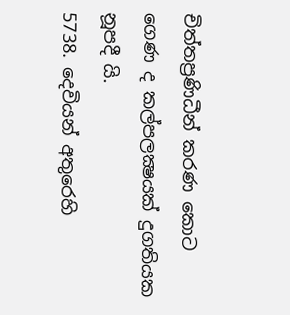චිත්තප්‍රණිධීන් කරණ කොට ගෙණ ද කල්පලක්‍ෂයක් දුගතියක නූපදී යි.
5738. දෙවියන් අතුරෙහි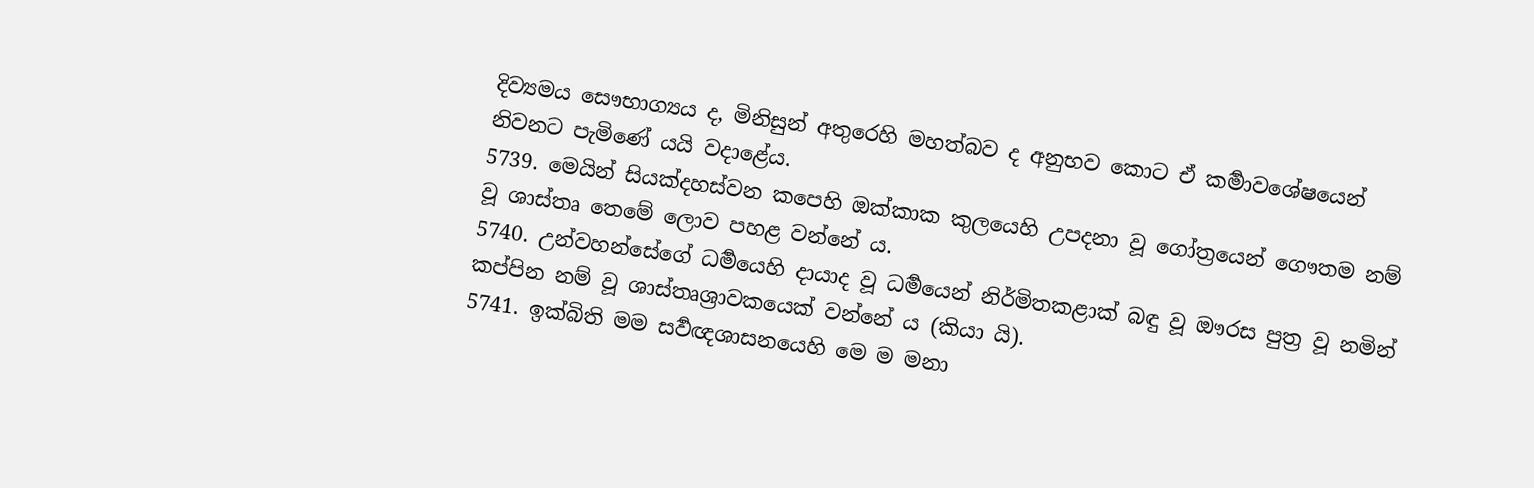දිව්‍යමය සෞභාග්‍යය ද, මිනිසුන් අතුරෙහි මහත්බව ද අනුභව කොට ඒ කර්‍මාවශේෂයෙන් නිවනට පැමිණේ යයි වදාළේය.
5739. මෙයින් සියක්දහස්වන කපෙහි ඔක්කාක කුලයෙහි උපදනා වූ ගෝත්‍රයෙන් ගෞතම නම් වූ ශාස්තෘ තෙමේ ලොව පහළ වන්නේ ය.
5740. උන්වහන්සේගේ ධර්‍මයෙහි දායාද වූ ධර්‍මයෙන් නිර්මිතකළාක් බඳු වූ ඖරස පුත්‍ර වූ නමින් කප්පින නම් වූ ශාස්තෘශ්‍රාවකයෙක් වන්නේ ය (කියා යි).
5741. ඉක්බිති මම සර්‍වඥශාසනයෙහි මෙ ම මනා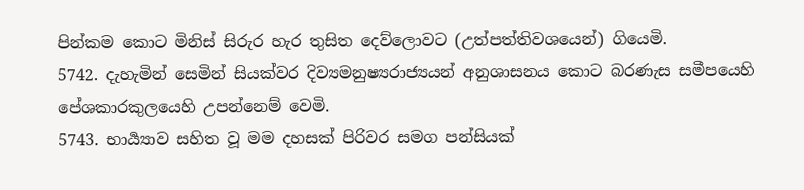පින්කම කොට මිනිස් සිරුර හැර තුසිත දෙව්ලොවට (උත්පත්තිවශයෙන්) ගියෙමි.
5742. දැහැමින් සෙමින් සියක්වර දිව්‍යමනුෂ්‍යරාජ්‍යයන් අනුශාසනය කොට බරණැස සමීපයෙහි පේශකාරකුලයෙහි උපන්නෙම් වෙමි.
5743. භාර්‍ය්‍යාව සහිත වූ මම දහසක් පිරිවර සමග පන්සියක්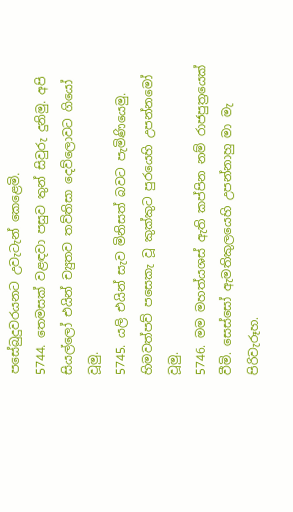පසේබුදුවරයනට උවැටැන් කෙළෙමි.
5744. තෙමසක් වළඳවා පසුව තුන් සිවුරු දුනිමු. අපි සියල්ලෝ එයින් ච්‍යුතව තව්තිසා දෙව්ලොවට ගියෝ වූමු.
5745. යලි එයින් සැව මිනිසත් බවට පැමිණියෙමු. හිමවත්පව් පසෙකැ වූ කුක්කුට පුරයෙහි උපන්නමෝ වූමු.
5746. මම මහත්යශස් ඇති කප්පින නම් රාජපුත්‍රයෙක් වීමි. සෙස්සෝ ඇමතිකුලයෙහි උපන්නාහු මා මැ පිරිවැරූහ.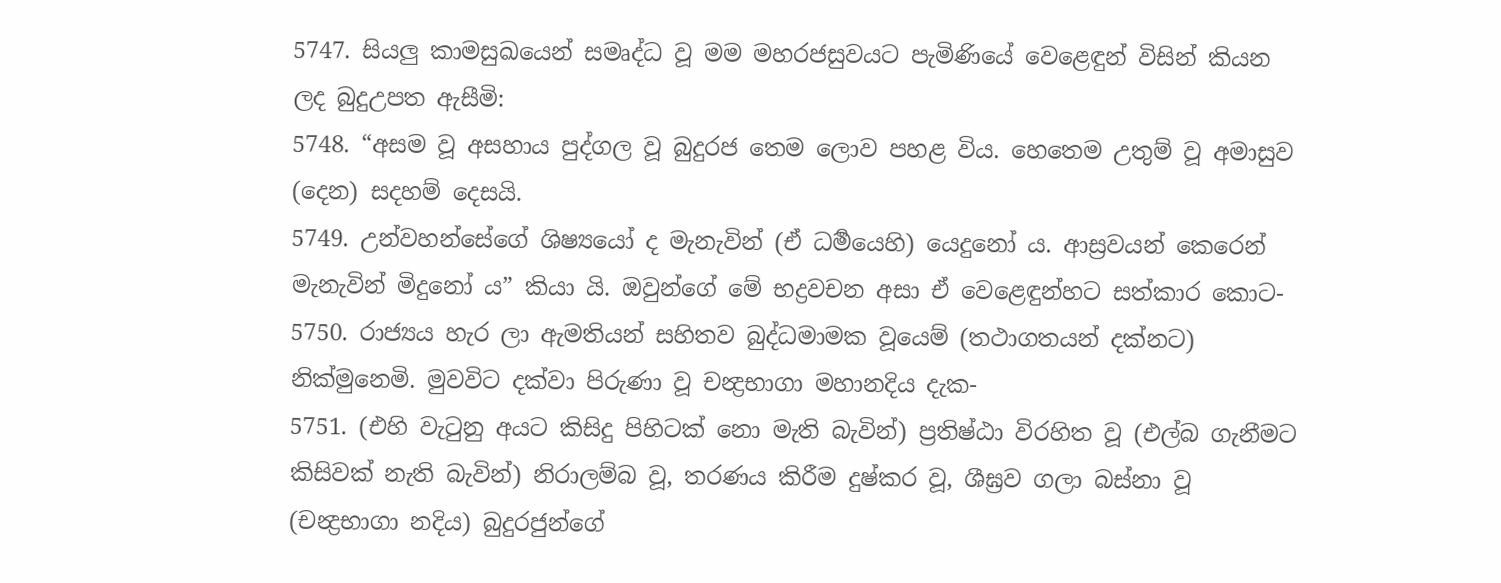5747. සියලු කාමසුඛයෙන් සමෘද්ධ වූ මම මහරජසුවයට පැමිණියේ වෙළෙඳුන් විසින් කියන ලද බුදුඋපත ඇසීමි:
5748. “අසම වූ අසහාය පුද්ගල වූ බුදුරජ තෙම ලොව පහළ විය. හෙතෙම උතුම් වූ අමාසුව (දෙන) සදහම් දෙසයි.
5749. උන්වහන්සේගේ ශිෂ්‍යයෝ ද මැනැවින් (ඒ ධර්‍මයෙහි) යෙදුනෝ ය. ආස්‍රවයන් කෙරෙන් මැනැවින් මිදුනෝ ය” කියා යි. ඔවුන්ගේ මේ භද්‍රවචන අසා ඒ වෙළෙඳුන්හට සත්කාර කොට-
5750. රාජ්‍යය හැර ලා ඇමතියන් සහිතව බුද්ධමාමක වූයෙම් (තථාගතයන් දක්නට) නික්මුනෙමි. මුවවිට දක්වා පිරුණා වූ චන්‍ද්‍රභාගා මහානදිය දැක-
5751. (එහි වැටුනු අයට කිසිදු පිහිටක් නො මැති බැවින්) ප්‍රතිෂ්ඨා විරහිත වූ (එල්බ ගැනීමට කිසිවක් නැති බැවින්) නිරාලම්බ වූ, තරණය කිරීම දුෂ්කර වූ, ශීඝ්‍රව ගලා බස්නා වූ (චන්‍ද්‍රභාගා නදිය) බුදුරජුන්ගේ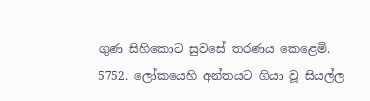ගුණ සිහිකොට සුවසේ තරණය කෙළෙමි.
5752. ලෝකයෙහි අන්තයට ගියා වූ සියල්ල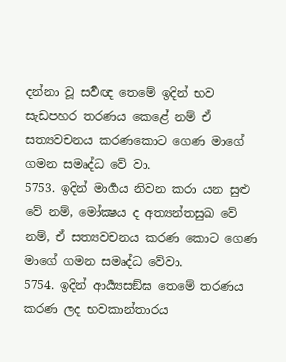දන්නා වූ සර්‍වඥ තෙමේ ඉදින් භව සැඩපහර තරණය කෙළේ නම් ඒ සත්‍යවචනය කරණකොට ගෙණ මාගේ ගමන සමෘද්ධ වේ වා.
5753. ඉදින් මාර්‍ගය නිවන කරා යන සුළු වේ නම්, මෝක්‍ෂය ද අත්‍යන්තසුඛ වේ නම්, ඒ සත්‍යවචනය කරණ කොට ගෙණ මාගේ ගමන සමෘද්ධ වේවා.
5754. ඉදින් ආර්‍ය්‍යසඞ්ඝ තෙමේ තරණය කරණ ලද භවකාන්තාරය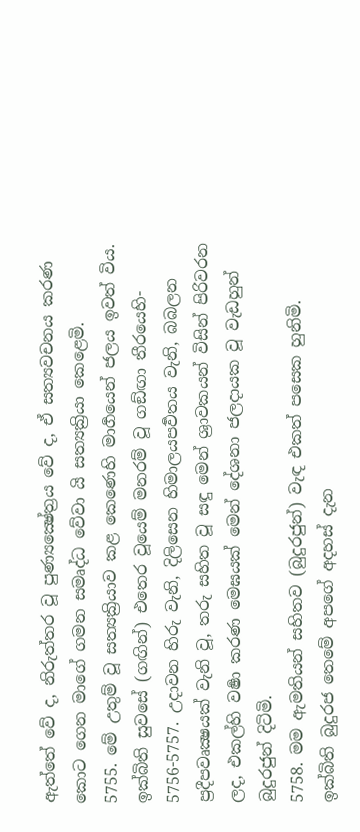ඇත්තේ වේ ද, නිරුත්තර වූ පුණ්‍යක්‍ෂේත්‍රය වේ ද, ඒ සත්‍යවචනය කරණ කොට ගෙන මාගේ ගමන සමෘද්ධ වේවා යි සත්‍යක්‍රියා කෙළෙමි.
5755. මේ උතුම් වූ සත්‍යක්‍රියාව කළ කෙණෙහි මාර්‍ගයෙන් ජලය ඉවත් විය. ඉක්බිති සුවසේ (ගඟින්) එතෙර වූයෙම් මනරම් වූ ගඞ්ඟා තීරයෙහි-
5756-5757. උදාවන හිරු වැනි, දිලිසෙන හිමාලයපර්‍වතය වැනි, බබලන ප්‍රදීපවෘක්‍ෂයක් වැනි වූ, තරු සහිත වූ සඳු මෙන් ශ්‍රාවකයන් විසින් පිරිවරන ලද, එකල්හි වර්‍ෂා කරණ මෙඝයක් මෙන් දේශනා ජලදායක වූ වැඩහුන් බුදුරජුන් දිටිමි.
5758. මම ඇමතියන් සහිතව (බුදුරජුන්) වැඳ එකත් පසෙක හුනිමි. ඉක්බිති බුදුරජ තෙමේ අපගේ අදහස් දැන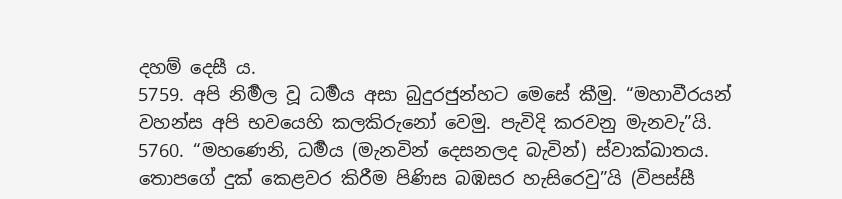දහම් දෙසී ය.
5759. අපි නිර්‍මල වූ ධර්‍මය අසා බුදුරජුන්හට මෙසේ කීමු. “මහාවීරයන් වහන්ස අපි භවයෙහි කලකිරුනෝ වෙමු. පැවිදි කරවනු මැනවැ”යි.
5760. “මහණෙනි, ධර්‍මය (මැනවින් දෙසනලද බැවින්) ස්වාක්ඛාතය. තොපගේ දුක් කෙළවර කිරීම පිණිස බඹසර හැසිරෙවු”යි (විපස්සී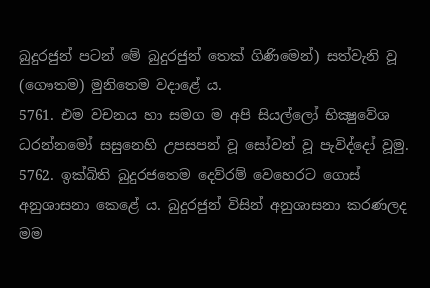බුදුරජුන් පටන් මේ බුදුරජුන් තෙක් ගිණිමෙන්) සත්වැනි වූ (ගෞතම) මුනිතෙම වදාළේ ය.
5761. එම වචනය හා සමග ම අපි සියල්ලෝ භික්‍ෂුවේශ ධරන්නමෝ සසුනෙහි උපසපන් වූ සෝවන් වූ පැවිද්දෝ වූමු.
5762. ඉක්බිති බුදුරජතෙම දෙව්රම් වෙහෙරට ගොස් අනුශාසනා කෙළේ ය. බුදුරජුන් විසින් අනුශාසනා කරණලද මම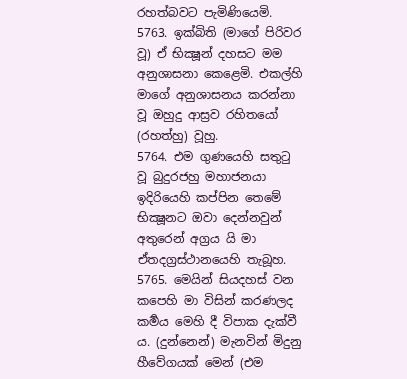රහත්බවට පැමිණියෙමි.
5763. ඉක්බිති (මාගේ පිරිවර වූ) ඒ භික්‍ෂූන් දහසට මම අනුශාසනා කෙළෙමි. එකල්හි මාගේ අනුශාසනය කරන්නා වූ ඔහුදු ආස්‍රව රහිතයෝ (රහත්හු) වූහු.
5764. එම ගුණයෙහි සතුටු වූ බුදුරජහු මහාජනයා ඉදිරියෙහි කප්පින තෙමේ භික්‍ෂූනට ඔවා දෙන්නවුන් අතුරෙන් අග්‍රය යි මා ඒතදග්‍රස්ථානයෙහි තැබූහ.
5765. මෙයින් සියදහස් වන කපෙහි මා විසින් කරණලද කර්‍මය මෙහි දී විපාක දැක්වී ය. (දුන්නෙන්) මැනවින් මිදුනු හීවේගයක් මෙන් (එම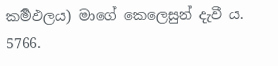කර්‍මඵලය) මාගේ කෙලෙසුන් දැවී ය.
5766.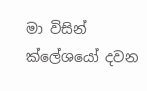මා විසින් ක්ලේශයෝ දවන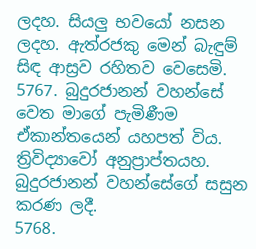ලදහ. සියලු භවයෝ නසන ලදහ. ඇත්රජකු මෙන් බැඳුම් සිඳ ආස්‍රව රහිතව වෙසෙමි.
5767. බුදුරජානන් වහන්සේ වෙත මාගේ පැමිණීම ඒකාන්තයෙන් යහපත් විය. ත්‍රිවිද්‍යාවෝ අනුප්‍රාප්තයහ. බුදුරජානන් වහන්සේගේ සසුන කරණ ලදී.
5768.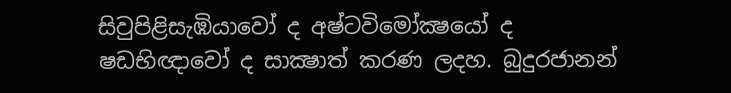සිවුපිළිසැඹියාවෝ ද අෂ්ටවිමෝක්‍ෂයෝ ද ෂඩභිඥාවෝ ද සාක්‍ෂාත් කරණ ලදහ. බුදුරජානන්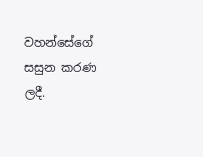වහන්සේගේ සසුන කරණ ලදී.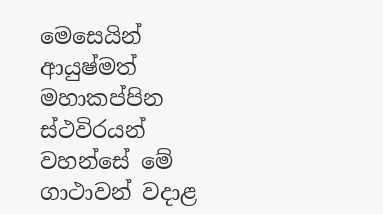මෙසෙයින් ආයුෂ්මත් මහාකප්පින ස්ථවිරයන් වහන්සේ මේ ගාථාවන් වදාළ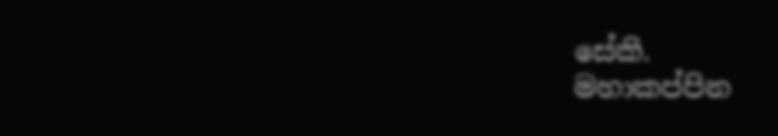සේකි.
මහාකප්පින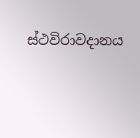ස්ථවිරාවදානය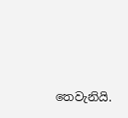තෙවැනියි.